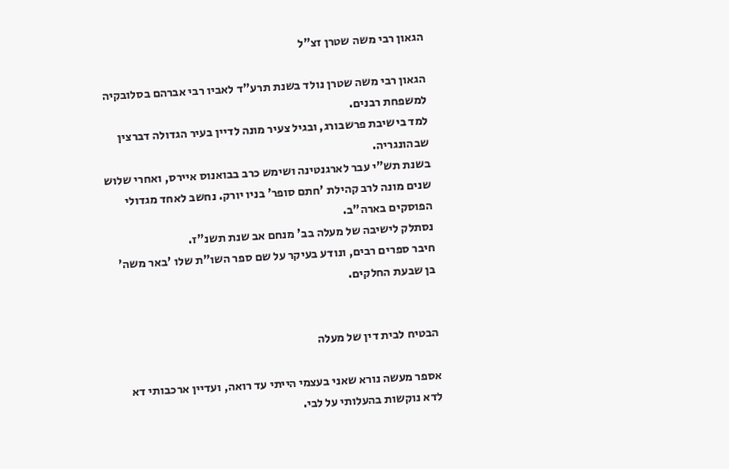הגאון רבי משה שטרן זצ"ל

הגאון רבי משה שטרן נולד בשנת תרע"ד לאביו רבי אברהם בסלובקיה למשפחת רבנים.
למד בישיבת פרשבורג, ובגיל צעיר מונה לדיין בעיר הגדולה דברצין שבהונגריה.
בשנת תש"י עבר לארגנטינה ושימש כרב בבואנוס איירס, ואחרי שלוש שנים מונה לרב קהילת 'חתם סופר' בניו יורק. נחשב לאחד מגדולי הפוסקים בארה"ב.
נסתלק לישיבה של מעלה בב' מנחם אב שנת תשנ"ז.
חיבר ספרים רבים, ונודע בעיקר על שם ספר השו"ת שלו 'באר משה' בן שבעת החלקים.


הבטיח לבית דין של מעלה

אספר מעשה נורא שאני בעצמי הייתי עד רואה, ועדיין ארכבותי דא לדא נוקשות בהעלותי על לבי.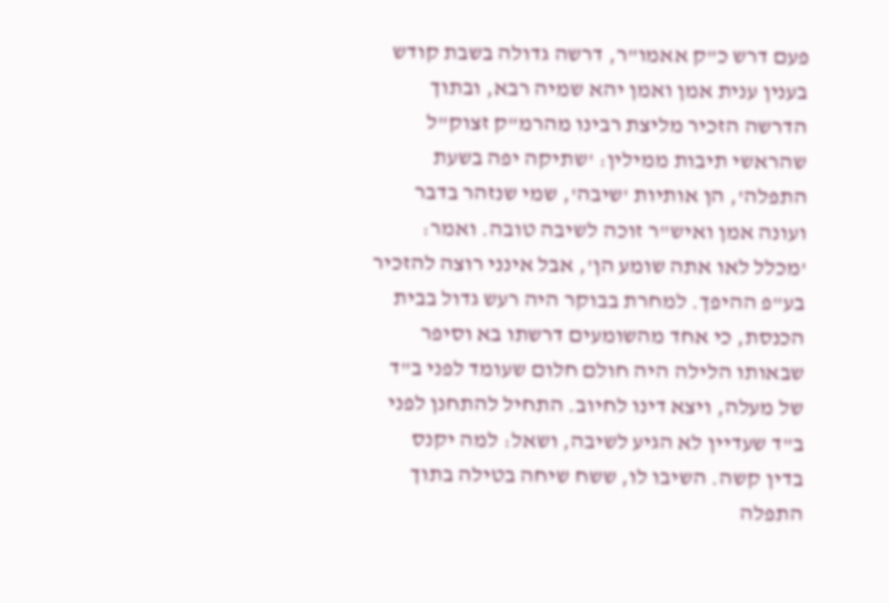פעם דרש כ"ק אאמו"ר, דרשה גדולה בשבת קודש בענין ענית אמן ואמן יהא שמיה רבא, ובתוך הדרשה הזכיר מליצת רבינו מהרמ"ק זצוק"ל שהראשי תיבות ממילין: 'שתיקה יפה בשעת התפלה', הן אותיות 'שיבה', שמי שנזהר בדבר ועונה אמן ואיש"ר זוכה לשיבה טובה. ואמר: 'מכלל לאו אתה שומע הן', אבל אינני רוצה להזכיר בע"פ ההיפך. למחרת בבוקר היה רעש גדול בבית הכנסת, כי אחד מהשומעים דרשתו בא וסיפר שבאותו הלילה היה חולם חלום שעומד לפני ב"ד של מעלה, ויצא דינו לחיוב. התחיל להתחנן לפני ב"ד שעדיין לא הגיע לשיבה, ושאל: למה יקנס בדין קשה. השיבו לו, ששח שיחה בטילה בתוך התפלה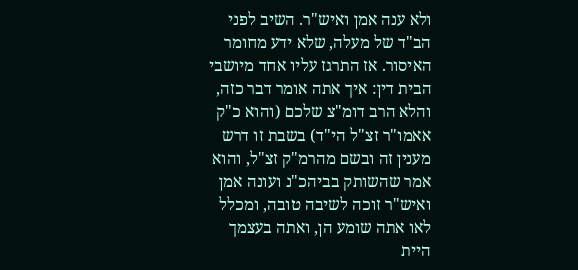ולא ענה אמן ואיש"ר. השיב לפני הב"ד של מעלה, שלא ידע מחומר האיסור. אז התרגז עליו אחד מיושבי הבית דין: איך אתה אומר דבר כזה, והלא הרב דומ"צ שלכם (והוא כ"ק אאמו"ר זצ"ל הי"ד) בשבת זו דרש מענין זה ובשם מהרמ"ק זצ"ל, והוא אמר שהשותק בביהכ"נ ועונה אמן ואיש"ר זוכה לשיבה טובה, ומכלל לאו אתה שומע הן, ואתה בעצמך היית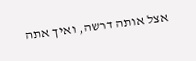אצל אותה דרשה, ואיך אתה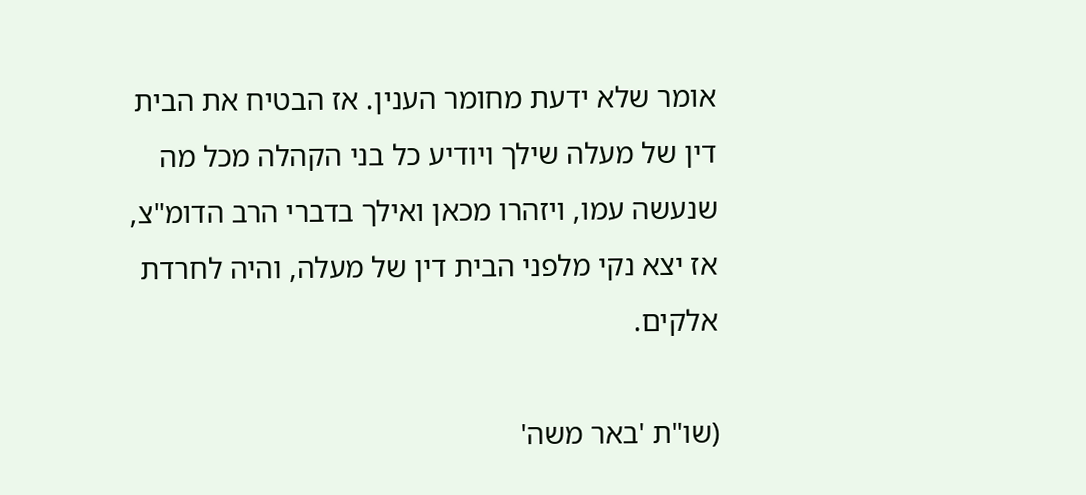אומר שלא ידעת מחומר הענין. אז הבטיח את הבית דין של מעלה שילך ויודיע כל בני הקהלה מכל מה שנעשה עמו, ויזהרו מכאן ואילך בדברי הרב הדומ"צ, אז יצא נקי מלפני הבית דין של מעלה, והיה לחרדת אלקים.

(שו"ת 'באר משה'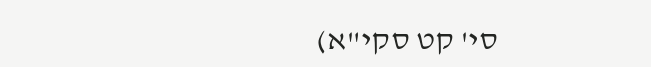סי' קט סקי"א)